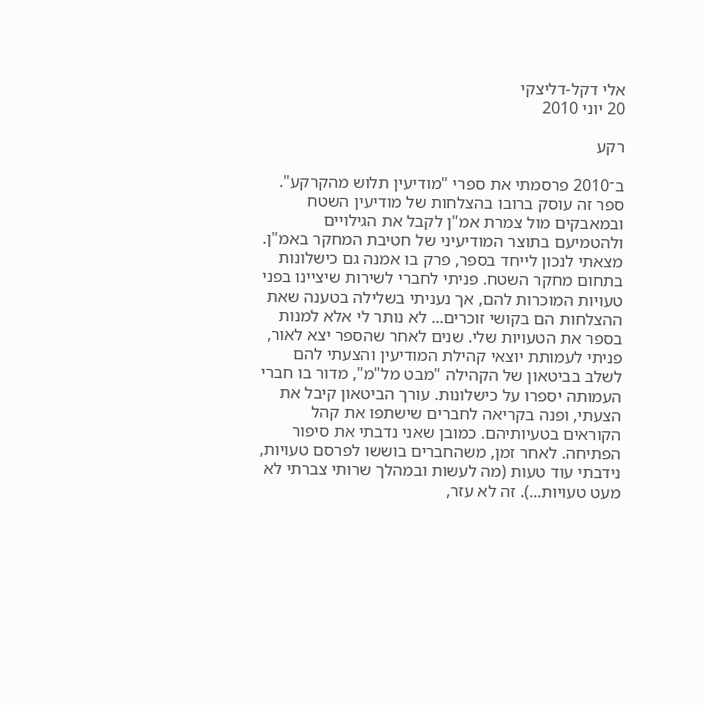אלי דקל-דליצקי
20 יוני 2010

רקע

ב־2010 פרסמתי את ספרי "מודיעין תלוש מהקרקע". ספר זה עוסק ברובו בהצלחות של מודיעין השטח ובמאבקים מול צמרת אמ"ן לקבל את הגילויים ולהטמיעם בתוצר המודיעיני של חטיבת המחקר באמ"ן. מצאתי לנכון לייחד בספר, פרק בו אמנה גם כישלונות בתחום מחקר השטח. פניתי לחברי לשירות שיציינו בפני טעויות המוכרות להם, אך נעניתי בשלילה בטענה שאת ההצלחות הם בקושי זוכרים... לא נותר לי אלא למנות בספר את הטעויות שלי. שנים לאחר שהספר יצא לאור, פניתי לעמותת יוצאי קהילת המודיעין והצעתי להם לשלב בביטאון של הקהילה "מבט מל"מ", מדור בו חברי העמותה יספרו על כישלונות. עורך הביטאון קיבל את הצעתי, ופנה בקריאה לחברים שישתפו את קהל הקוראים בטעיותיהם. כמובן שאני נדבתי את סיפור הפתיחה. לאחר זמן, משהחברים בוששו לפרסם טעויות, נידבתי עוד טעות (מה לעשות ובמהלך שרותי צברתי לא מעט טעויות...). זה לא עזר,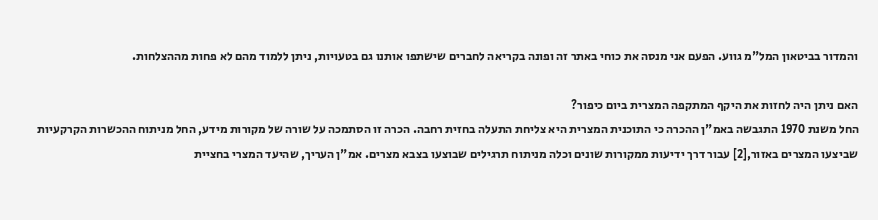והמדור בביטאון המל"מ גווע. הפעם אני מנסה את כוחי באתר זה ופונה בקריאה לחברים שישתפו אותנו גם בטעויות, ניתן ללמוד מהם לא פחות מההצלחות.

האם ניתן היה לחזות את היקף המתקפה המצרית ביום כיפור?
החל משנת 1970 התגבשה באמ"ן ההכרה כי התוכנית המצרית היא צליחת התעלה בחזית רחבה. הכרה זו הסתמכה על שורה של מקורות מידע, החל מניתוח ההכשרות הקרקעיות שביצעו המצרים באזור,[2] עבור דרך ידיעות ממקורות שונים וכלה מניתוח תרגילים שבוצעו בצבא מצרים. אמ"ן העריך, שהיעד המצרי בחציית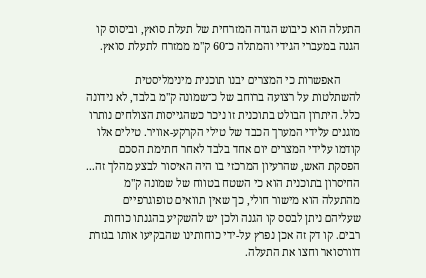התעלה הוא כיבוש הגדה המזרחית של תעלת סואץ, וביסוס קו הגנה במעברי הגידי והמתלה כ־60 ק"מ ממזרח לתעלת סואץ.

       האפשרות כי המצרים יבנו תוכנית מינימליסטית להשתלטות על רצועה ברוחב של כ־שמונה ק"מ בלבד, לא נידונה כלל. היתרון הבולט בתוכנית זו ניכר כשהגייסות הצולחים נותרו מוגנים עלֿידי המערך הכבד של טילי הקרקע-אוויר. טילים אלו קודמו עלֿידי המצרים יום אחד בלבד לאחר חתימת הסכם הפסקת האש, שהרעיון המרכזי בו היה האיסור לבצע מהלך זה... החיסרון בתוכנית הוא כי השטח בטווח של שמונה ק"מ מהתעלה הוא מישור חולי, כך שאין תוואים טופוגרפיים שעליהם ניתן לבסס קו הגנה ולכן יש להשקיע בהגנתו כוחות רבים. קו דק זה אכן נפרץ על-ידי כוחותינו שהבקיעו אותו בגזרת דוורסואר וחצו את התעלה.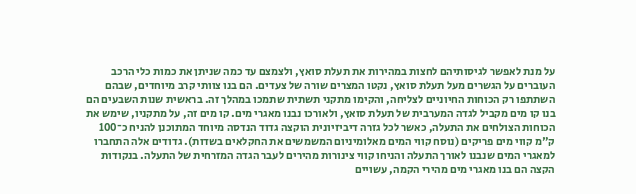על מנת לאפשר לגיסותיהם לחצות במהירות את תעלת סואץ, ולצמצם עד כמה שניתן את כמות כלי הרכב העוברים על הגשרים מעל תעלת סואץ, נקטו המצרים שורה של צעדים. הם בנו צוותי קרב מיוחדים, שבהם השתתפו רק הכוחות החיוניים לצליחה, והקימו מתקני תשתית שתמכו במהלך זה. בראשית שנות השבעים הם בנו קו מים מקביל לגדה המערבית של תעלת סואץ, ולאורכו נבנו מאגרי מים. קו מים זה, על מתקניו, שימש את הכוחות הצולחים את התעלה, כאשר לכל גזרה דיביזיונית הוקצה גדוד הנדסה מיוחד המתוכנן להניח כ־100 ק"מ קווי מים פריקים (נוסח קווי המים מאלומיניום המשמשים את החקלאים בשדות). גדודים אלה התחברו למאגרי המים שנבנו לאורך התעלה והניחו קווי צינורות מהירים לעבר הגדה המזרחית של התעלה. בנקודות הקצה הם בנו מאגרי מים מהירי הקמה, עשויים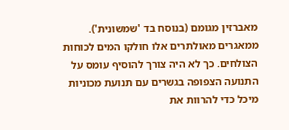מאברזין מגומם (בנוסח בד 'שמשונית'). ממאגרים מאולתרים אלו חולקו המים לכוחות הצולחים. כך לא היה צורך להוסיף עומס על התנועה הצפופה בגשרים עם תנועת מכוניות מיכל כדי להרוות את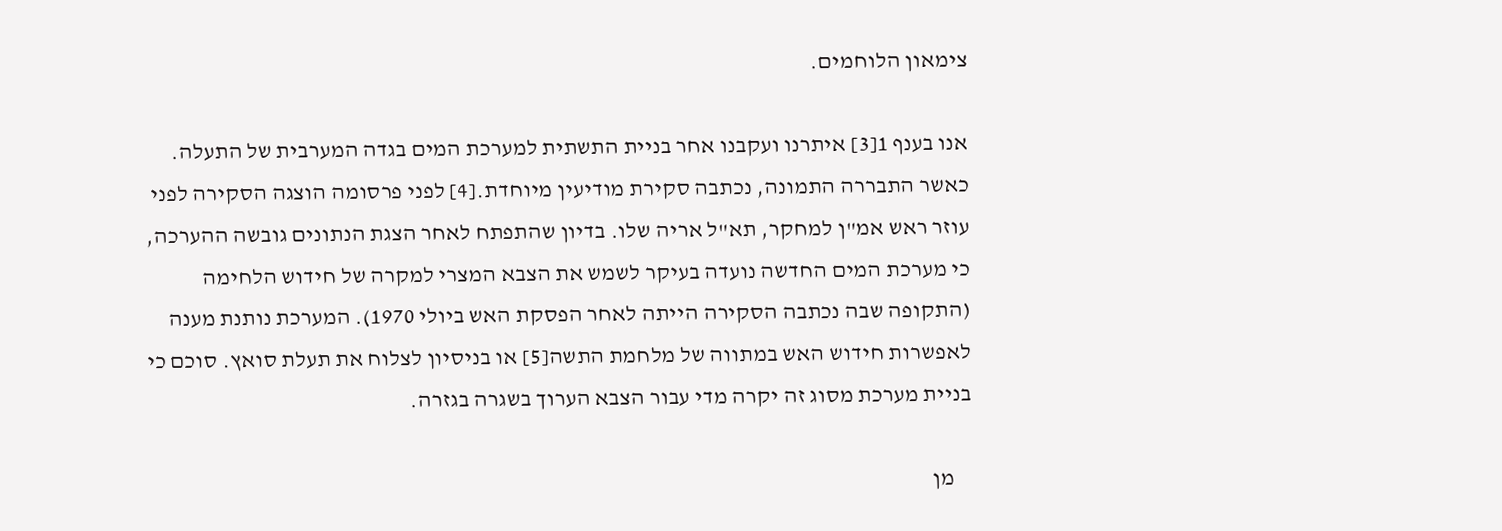צימאון הלוחמים.

אנו בענף 1[3] איתרנו ועקבנו אחר בניית התשתית למערכת המים בגדה המערבית של התעלה. כאשר התבררה התמונה, נכתבה סקירת מודיעין מיוחדת.[4] לפני פרסומה הוצגה הסקירה לפני עוזר ראש אמ"ן למחקר, תא"ל אריה שלו. בדיון שהתפתח לאחר הצגת הנתונים גובשה ההערכה, כי מערכת המים החדשה נועדה בעיקר לשמש את הצבא המצרי למקרה של חידוש הלחימה (התקופה שבה נכתבה הסקירה הייתה לאחר הפסקת האש ביולי 1970). המערכת נותנת מענה לאפשרות חידוש האש במתווה של מלחמת התשה[5] או בניסיון לצלוח את תעלת סואץ. סוכם כי בניית מערכת מסוג זה יקרה מדי עבור הצבא הערוך בשגרה בגזרה.

    מן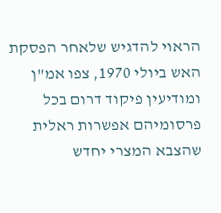הראוי להדגיש שלאחר הפסקת האש ביולי 1970, צפו אמ"ן ומודיעין פיקוד דרום בכל פרסומיהם אפשרות ראלית שהצבא המצרי יחדש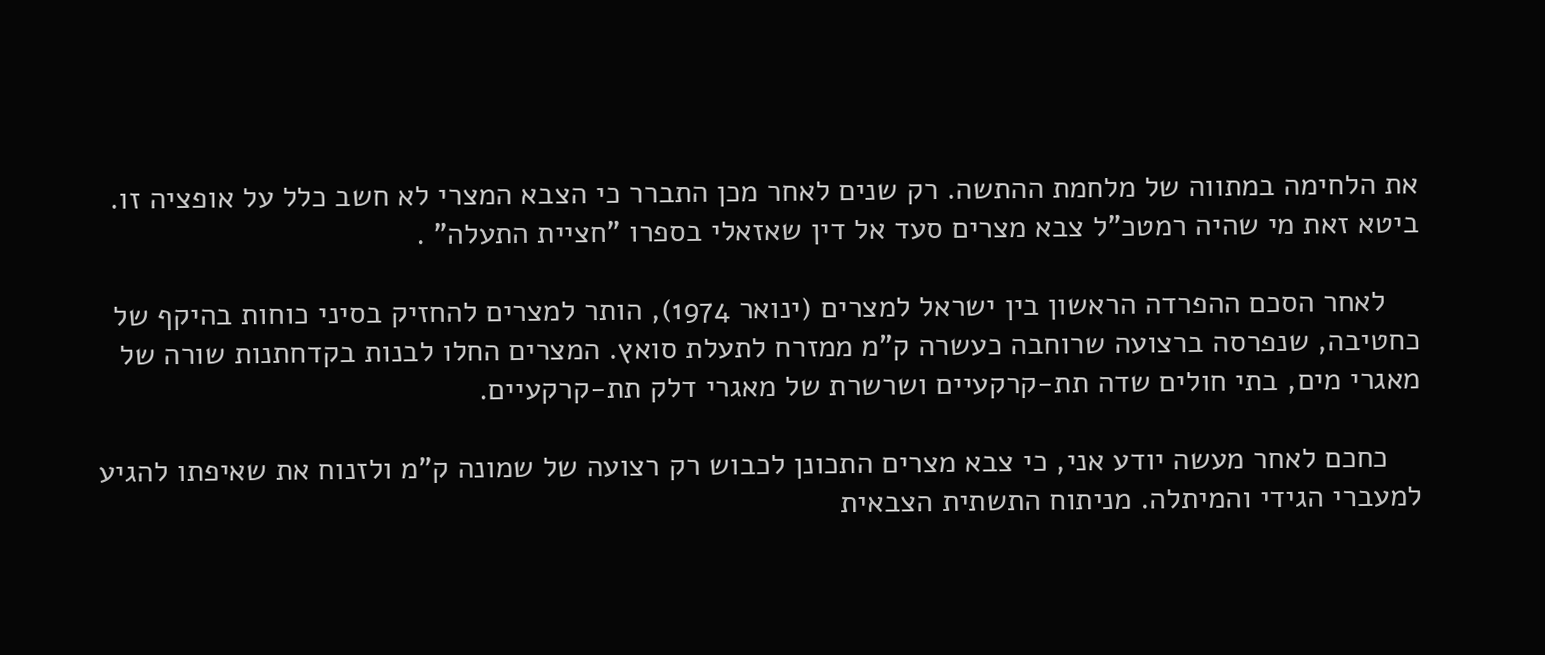את הלחימה במתווה של מלחמת ההתשה. רק שנים לאחר מכן התברר כי הצבא המצרי לא חשב כלל על אופציה זו. ביטא זאת מי שהיה רמטכ"ל צבא מצרים סעד אל דין שאזאלי בספרו "חציית התעלה" .

    לאחר הסכם ההפרדה הראשון בין ישראל למצרים (ינואר 1974), הותר למצרים להחזיק בסיני כוחות בהיקף של כחטיבה, שנפרסה ברצועה שרוחבה כעשרה ק"מ ממזרח לתעלת סואץ. המצרים החלו לבנות בקדחתנות שורה של מאגרי מים, בתי חולים שדה תת-קרקעיים ושרשרת של מאגרי דלק תת-קרקעיים.

    כחכם לאחר מעשה יודע אני, כי צבא מצרים התכונן לכבוש רק רצועה של שמונה ק"מ ולזנוח את שאיפתו להגיע למעברי הגידי והמיתלה. מניתוח התשתית הצבאית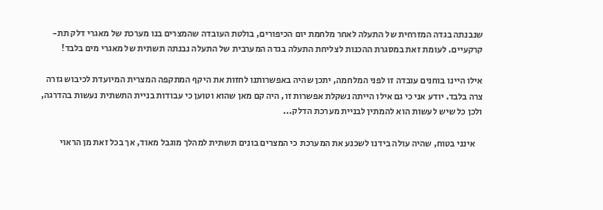שנבנתה בגדה המזרחית של התעלה לאחר מלחמת יום הכיפורים, בולטת העובדה שהמצרים בנו מערכת של מאגרי דלק תת-קרקעיים. לעומת זאת במסגרת ההכנות לצליחת התעלה בגדה המערבית של התעלה נבנתה תשתית של מאגרי מים בלבד!

אילו היינו בוחנים עובדה זו לפני המלחמה, יתכן שהיה באפשרותנו לחזות את היקף המתקפה המצרית המיועדת לכיבוש גזרה צרה בלבד. יודע אני כי גם אילו הייתה נשקלת אפשרות זו, היה קם מאן שהוא וטוען כי עבודות בניית התשתית נעשות בהדרגה, ולכן כל שיש לעשות הוא להמתין לבניית מערכת הדלק...

    אינני בטוח, שהיה עולה בידנו לשכנע את המערכת כי המצרים בונים תשתית למהלך מוגבל מאוד, אך בכל זאת מן הראוי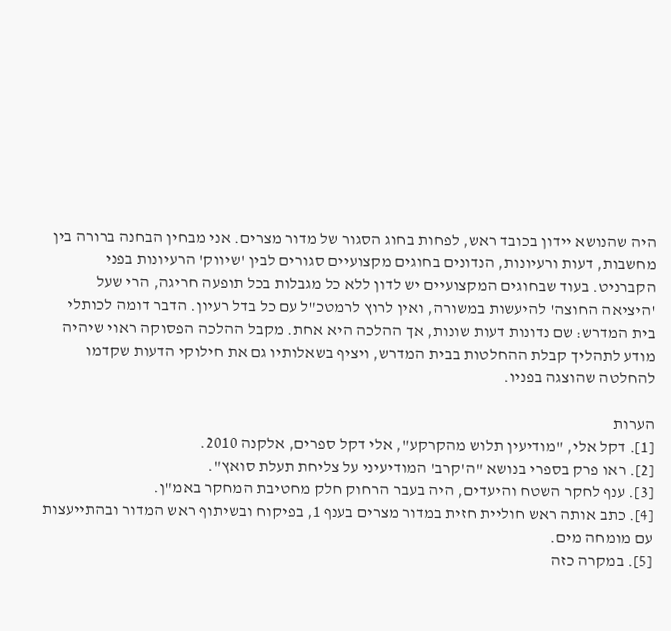היה שהנושא יידון בכובד ראש, לפחות בחוג הסגור של מדור מצרים. אני מבחין הבחנה ברורה בין מחשבות, דעות ורעיונות, הנדונים בחוגים מקצועיים סגורים לבין 'שיווק' הרעיונות בפני הקברניט. בעוד שבחוגים המקצועיים יש לדון ללא כל מגבלות בכל תופעה חריגה, הרי שעל 'היציאה החוצה' להיעשות במשורה, ואין לרוץ לרמטכ"ל עם כל בדל רעיון. הדבר דומה לכותלי בית המדרש: שם נדונות דעות שונות, אך ההלכה היא אחת. מקבל ההלכה הפסוקה ראוי שיהיה מודע לתהליך קבלת ההחלטות בבית המדרש, ויציף בשאלותיו גם את חילוקי הדעות שקדמו להחלטה שהוצגה בפניו.

הערות
[1]. דקל אלי, "מודיעין תלוש מהקרקע", אלי דקל ספרים, אלקנה 2010.
[2]. ראו פרק בספרי בנושא "ה'קרב' המודיעיני על צליחת תעלת סואץ".
[3]. ענף לחקר השטח והיעדים, היה בעבר הרחוק חלק מחטיבת המחקר באמ"ן.
[4]. כתב אותה ראש חוליית חזית במדור מצרים בענף 1, בפיקוח ובשיתוף ראש המדור ובהתייעצות עם מומחה מים.
[5]. במקרה כזה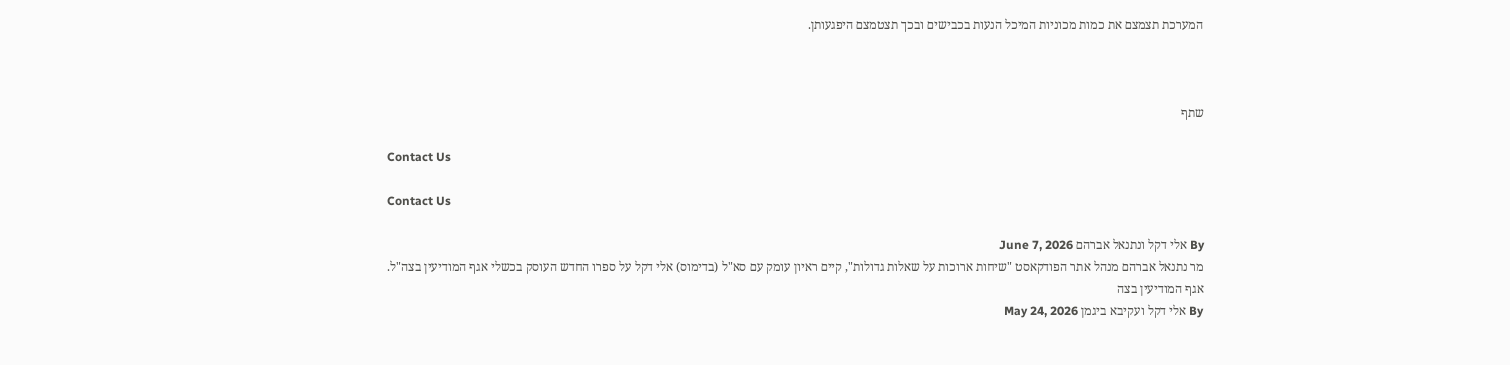המערכת תצמצם את כמות מכוניות המיכל הנעות בכבישים ובכך תצטמצם היפגעותן.



שתף

Contact Us

Contact Us

By אלי דקל ונתנאל אברהם June 7, 2026
מר נתנאל אברהם מנהל אתר הפודקאסט "שיחות ארוכות על שאלות גדולות", קיים ראיון עומק עם סא"ל (בדימוס) אלי דקל על ספרו החדש העוסק בכשלי אגף המודיעין בצה"ל.
אגף המודיעין בצה
By אלי דקל ועקיבא ביגמן May 24, 2026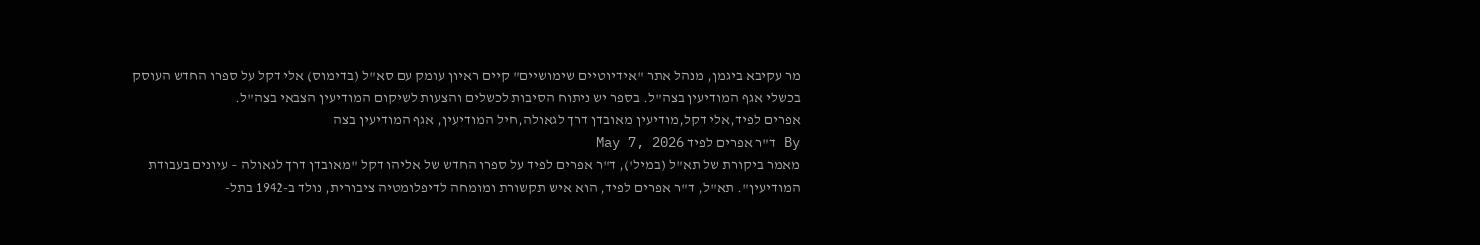מר עקיבא ביגמן, מנהל אתר "אידיוטיים שימושיים" קיים ראיון עומק עם סא"ל (בדימוס) אלי דקל על ספרו החדש העוסק בכשלי אגף המודיעין בצה"ל. בספר יש ניתוח הסיבות לכשלים והצעות לשיקום המודיעין הצבאי בצה"ל.
אפרים לפיד,אלי דקל,מודיעין מאובדן דרך לגאולה,חיל המודיעין, אגף המודיעין בצה
By ד"ר אפרים לפיד May 7, 2026
מאמר ביקורת של תא"ל (במיל'), ד"ר אפרים לפיד על ספרו החדש של אליהו דקל "מאובדן דרך לגאולה – עיונים בעבודת המודיעין". תא"ל, ד"ר אפרים לפיד, הוא איש תקשורת ומומחה לדיפלומטיה ציבורית, נולד ב-1942 בתל-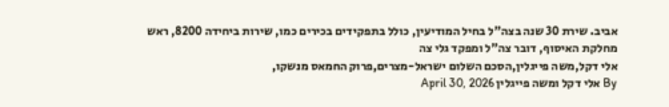אביב. שירת 30 שנה בצה"ל בחיל המודיעין, כולל בתפקידים בכירים כמו, שירות ביחידה 8200, ראש מחלקת האיסוף, דובר צה"ל ומפקד גלי צה
אלי דקל,משה פייגלין,הסכם השלום ישראל-מצרים,פרוק החמאס מנשקו,
By אלי דקל ומשה פייגלין April 30, 2026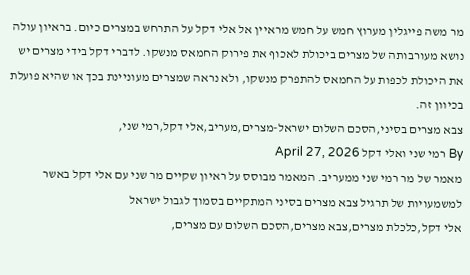מר משה פייגלין מערוץ חמש על חמש מראיין אל אלי דקל על התרחש במצרים כיום. בראיון עולה נושא מעורבותה של מצרים ביכולת לאכוף את פירוק החמאס מנשקו. לדברי דקל בידי מצרים יש את היכולת לכפות על החמאס להתפרק מנשקו, ולא נראה שמצרים מעוניינת בכך או שהיא פועלת בכיוון זה.
צבא מצרים בסיני,הסכם השלום ישראל-מצרים,מעריב,אלי דקל,רמי שני,
By רמי שני ואלי דקל April 27, 2026
מאמר של מר רמי שני ממעריב. המאמר מבוסס על ראיון שקיים מר שני עם אלי דקל באשר למשמעויות של תרגיל צבא מצרים בסיני המתקיים בסמוך לגבול ישראל
אלי דקל,כלכלת מצרים,צבא מצרים,הסכם השלום עם מצרים,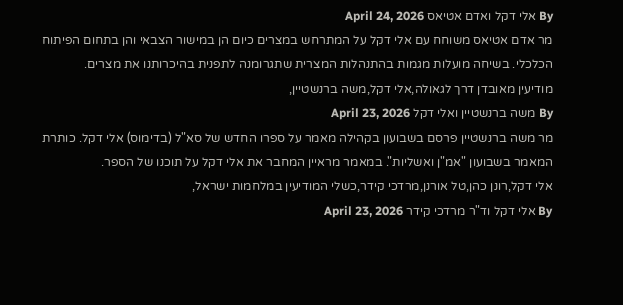By אלי דקל ואדם אטיאס April 24, 2026
מר אדם אטיאס משוחח עם אלי דקל על המתרחש במצרים כיום הן במישור הצבאי והן בתחום הפיתוח הכלכלי. בשיחה מועלות מגמות בהתנהלות המצרית שתגרומנה לתפנית בהיכרותנו את מצרים.
מודיעין מאובדן דרך לגאולה,אלי דקל,משה ברנשטיין,
By משה ברנשטיין ואלי דקל April 23, 2026
מר משה ברנשטיין פרסם בשבועון בקהילה מאמר על ספרו החדש של סא"ל (בדימוס) אלי דקל. כותרת המאמר בשבועון "אמ"ן ואשליות". במאמר מראיין המחבר את אלי דקל על תוכנו של הספר.
אלי דקל,רונן כהן,טל אורנן,מרדכי קידר,כשלי המודיעין במלחמות ישראל,
By אלי דקל וד"ר מרדכי קידר April 23, 2026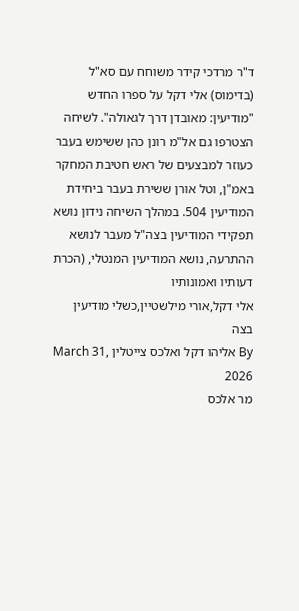ד"ר מרדכי קידר משוחח עם סא"ל (בדימוס) אלי דקל על ספרו החדש "מודיעין: מאובדן דרך לגאולה". לשיחה הצטרפו גם אל"מ רונן כהן ששימש בעבר כעוזר למבצעים של ראש חטיבת המחקר באמ"ן, וטל אורן ששירת בעבר ביחידת המודיעין 504. במהלך השיחה נידון נושא תפקידי המודיעין בצה"ל מעבר לנושא ההתרעה, נושא המודיעין המנטלי, (הכרת דעותיו ואמונותיו
אלי דקל,אורי מילשטיין,כשלי מודיעין בצה
By אליהו דקל ואלכס צייטלין March 31, 2026
מר אלכס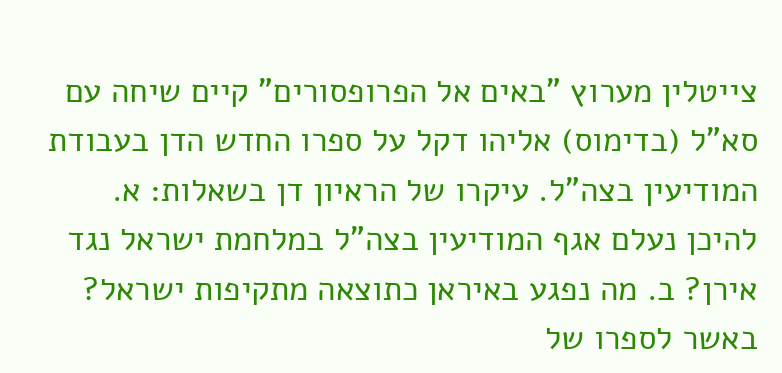צייטלין מערוץ "באים אל הפרופסורים" קיים שיחה עם סא"ל (בדימוס) אליהו דקל על ספרו החדש הדן בעבודת המודיעין בצה"ל. עיקרו של הראיון דן בשאלות: א. להיכן נעלם אגף המודיעין בצה"ל במלחמת ישראל נגד אירן? ב. מה נפגע באיראן כתוצאה מתקיפות ישראל? באשר לספרו של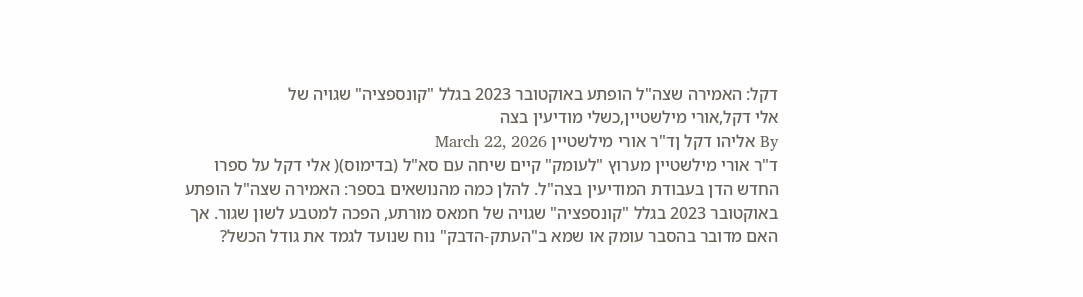דקל: האמירה שצה"ל הופתע באוקטובר 2023 בגלל "קונספציה" שגויה של
אלי דקל,אורי מילשטיין,כשלי מודיעין בצה
By אליהו דקל ןד"ר אורי מילשטיין March 22, 2026
ד"ר אורי מילשטיין מערוץ "לעומק" קיים שיחה עם סא"ל (בדימוס)( אלי דקל על ספרו החדש הדן בעבודת המודיעין בצה"ל. להלן כמה מהנושאים בספר: האמירה שצה"ל הופתע באוקטובר 2023 בגלל "קונספציה" שגויה של חמאס מורתע, הפכה למטבע לשון שגור. אך האם מדובר בהסבר עומק או שמא ב"העתק-הדבק" נוח שנועד לגמד את גודל הכשל?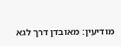מודיעין: מאובדן דרך לגא